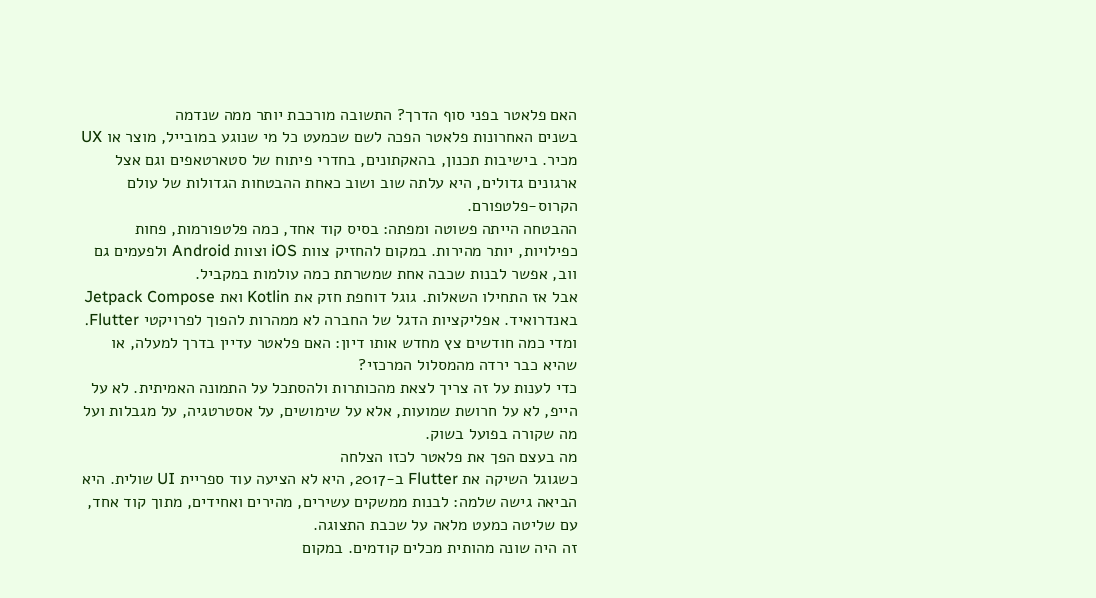האם פלאטר בפני סוף הדרך? התשובה מורכבת יותר ממה שנדמה
בשנים האחרונות פלאטר הפכה לשם שכמעט כל מי שנוגע במובייל, מוצר או UX מכיר. בישיבות תכנון, בהאקתונים, בחדרי פיתוח של סטארטאפים וגם אצל ארגונים גדולים, היא עלתה שוב ושוב כאחת ההבטחות הגדולות של עולם הקרוס-פלטפורם.
ההבטחה הייתה פשוטה ומפתה: בסיס קוד אחד, כמה פלטפורמות, פחות כפילויות, יותר מהירות. במקום להחזיק צוות iOS וצוות Android ולפעמים גם ווב, אפשר לבנות שכבה אחת שמשרתת כמה עולמות במקביל.
אבל אז התחילו השאלות. גוגל דוחפת חזק את Kotlin ואת Jetpack Compose באנדרואיד. אפליקציות הדגל של החברה לא ממהרות להפוך לפרויקטי Flutter. ומדי כמה חודשים צץ מחדש אותו דיון: האם פלאטר עדיין בדרך למעלה, או שהיא כבר ירדה מהמסלול המרכזי?
כדי לענות על זה צריך לצאת מהכותרות ולהסתכל על התמונה האמיתית. לא על הייפ, לא על חרושת שמועות, אלא על שימושים, על אסטרטגיה, על מגבלות ועל מה שקורה בפועל בשוק.
מה בעצם הפך את פלאטר לכזו הצלחה
כשגוגל השיקה את Flutter ב-2017, היא לא הציעה עוד ספריית UI שולית. היא הביאה גישה שלמה: לבנות ממשקים עשירים, מהירים ואחידים, מתוך קוד אחד, עם שליטה כמעט מלאה על שכבת התצוגה.
זה היה שונה מהותית מכלים קודמים. במקום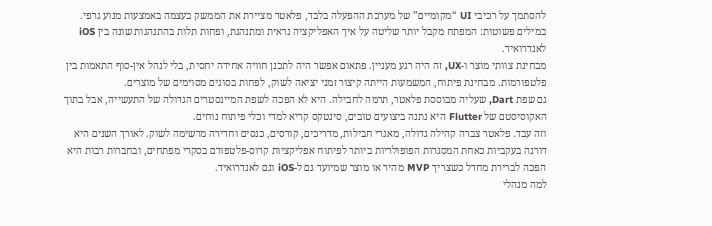להסתמך על רכיבי UI “מקומיים” של מערכת ההפעלה בלבד, פלאטר מציירת את הממשק בעצמה באמצעות מנוע גרפי. במילים פשוטות: המפתח מקבל יותר שליטה על איך האפליקציה נראית ומתנהגת, ופחות תלות בהתנהגות שונה בין iOS לאנדרואיד.
מבחינת צוותי מוצר ו-UX, זה היה רגע מעניין. פתאום אפשר היה לתכנן חוויה אחידה יחסית, בלי לנהל אין-סוף התאמות בין פלטפורמות. מבחינת פיתוח, המשמעות הייתה קיצור זמני יציאה לשוק, לפחות בסוגים מסוימים של מוצרים.
גם שפת Dart, שעליה מבוססת פלאטר, תרמה לחבילה. היא לא הפכה לשפת המיינסטרים הגדולה של התעשייה, אבל בתוך האקוסיסטם של Flutter היא נתנה ביצועים טובים, סינטקס קריא למדי וכלי פיתוח נוחים.
וזה עבד. פלאטר צברה קהילה גדולה, מאגרי חבילות, מדריכים, קורסים, כנסים וחדירה מרשימה לשוק. לאורך השנים היא דורגה בעקביות כאחת המסגרות הפופולריות ביותר לפיתוח אפליקציות קרוס-פלטפורם בסקרי מפתחים, ובחברות רבות היא הפכה לברירת מחדל כשצריך MVP מהיר או מוצר שמיועד גם ל-iOS וגם לאנדרואיד.
למה מנהלי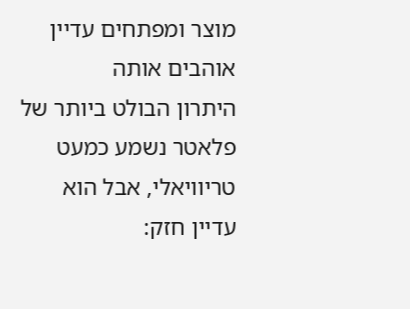מוצר ומפתחים עדיין אוהבים אותה
היתרון הבולט ביותר של פלאטר נשמע כמעט טריוויאלי, אבל הוא עדיין חזק: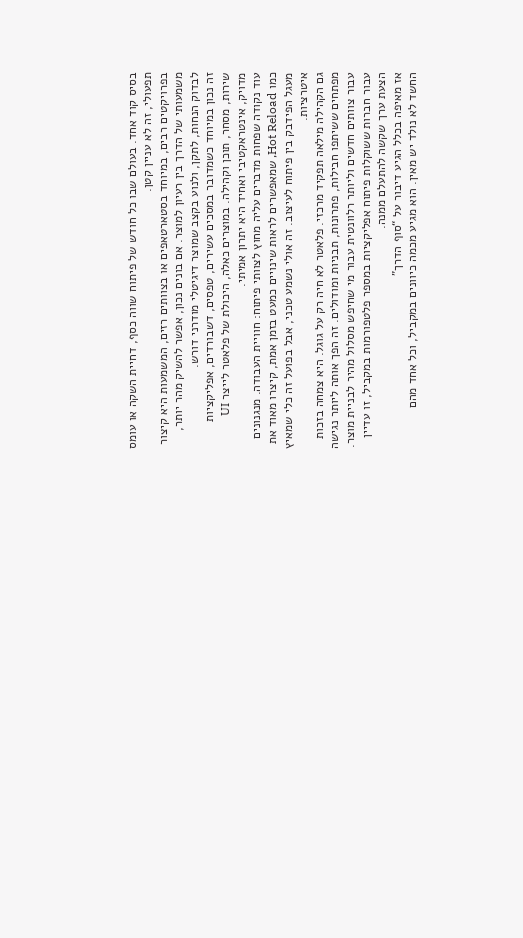בסיס קוד אחד. בעולם שבו כל חודש של פיתוח שווה כסף, דחיית השקה או עומס תפעולי, זה לא עניין קטן.
בפרויקטים רבים, במיוחד בסטארטאפים או בצוותים רזים, המשמעות היא קיצור משמעותי של הדרך בין רעיון למוצר. אם בונים נכון, אפשר להשיק מהר יותר, לבדוק הנחות, לתקן, ולנוע בקצב שמוצר דיגיטלי מודרני דורש.
זה נכון במיוחד כשמדובר במסכים עשירים, טפסים, דשבורדים, אפליקציות שירות, מסחר, תוכן וקהילה. במוצרים כאלה, היכולת של פלאטר לייצר UI מדויק, אינטראקטיבי ואחיד היא יתרון אמיתי.
עוד נקודה שפחות מדברים עליה מחוץ לצוותי פיתוח: חוויית העבודה. מנגנונים כמו Hot Reload, שמאפשרים לראות שינויים כמעט בזמן אמת, קיצרו מאוד את מעגל הפידבק בין פיתוח לעיצוב. זה אולי נשמע טכני, אבל בפועל זה כלי שמאיץ איטרציות.
גם הקהילה מילאה תפקיד מרכזי. פלאטר לא חיה רק על גוגל. היא צמחה בזכות מפתחים ששיתפו חבילות, פתרונות, תבניות ומודולים. זה הפך אותה ליותר נגישה עבור צוותים חדשים וליותר רלוונטית עבור מי שחיפש מסלול מהיר לבניית מוצר.
עבור חברות ששוקלות פיתוח אפליקציות במספר פלטפורמות במקביל, זו עדיין הצעת ערך שקשה להתעלם ממנה.
אז מאיפה בכלל הגיע דיבור על “סוף הדרך”
החשד לא נולד יש מאין. הוא מגיע מכמה כיוונים במקביל, וכל אחד מהם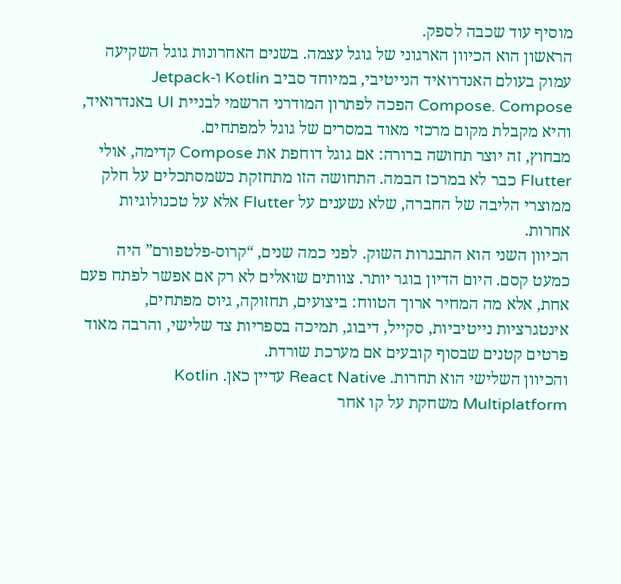מוסיף עוד שכבה לספק.
הראשון הוא הכיוון הארגוני של גוגל עצמה. בשנים האחרונות גוגל השקיעה עמוק בעולם האנדרואיד הנייטיבי, במיוחד סביב Kotlin ו-Jetpack Compose. Compose הפכה לפתרון המודרני הרשמי לבניית UI באנדרואיד, והיא מקבלת מקום מרכזי מאוד במסרים של גוגל למפתחים.
מבחוץ, זה יוצר תחושה ברורה: אם גוגל דוחפת את Compose קדימה, אולי Flutter כבר לא במרכז הבמה. התחושה הזו מתחזקת כשמסתכלים על חלק ממוצרי הליבה של החברה, שלא נשענים על Flutter אלא על טכנולוגיות אחרות.
הכיוון השני הוא התבגרות השוק. לפני כמה שנים, “קרוס-פלטפורם” היה כמעט קסם. היום הדיון בוגר יותר. צוותים שואלים לא רק אם אפשר לפתח פעם אחת, אלא מה המחיר ארוך הטווח: ביצועים, תחזוקה, גיוס מפתחים, אינטגרציות נייטיביות, סקייל, דיבוג, תמיכה בספריות צד שלישי, והרבה מאוד פרטים קטנים שבסוף קובעים אם מערכת שורדת.
והכיוון השלישי הוא תחרות. React Native עדיין כאן. Kotlin Multiplatform משחקת על קו אחר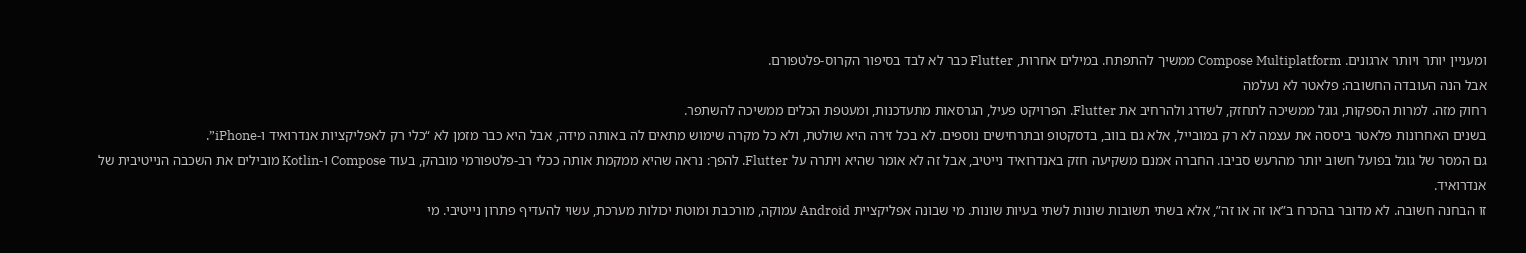ומעניין יותר ויותר ארגונים. Compose Multiplatform ממשיך להתפתח. במילים אחרות, Flutter כבר לא לבד בסיפור הקרוס-פלטפורם.
אבל הנה העובדה החשובה: פלאטר לא נעלמה
רחוק מזה. למרות הספקות, גוגל ממשיכה לתחזק, לשדרג ולהרחיב את Flutter. הפרויקט פעיל, הגרסאות מתעדכנות, ומעטפת הכלים ממשיכה להשתפר.
בשנים האחרונות פלאטר ביססה את עצמה לא רק במובייל, אלא גם בווב, בדסקטופ ובתרחישים נוספים. לא בכל זירה היא שולטת, ולא כל מקרה שימוש מתאים לה באותה מידה, אבל היא כבר מזמן לא “כלי רק לאפליקציות אנדרואיד ו-iPhone”.
גם המסר של גוגל בפועל חשוב יותר מהרעש סביבו. החברה אמנם משקיעה חזק באנדרואיד נייטיב, אבל זה לא אומר שהיא ויתרה על Flutter. להפך: נראה שהיא ממקמת אותה ככלי רב-פלטפורמי מובהק, בעוד Compose ו-Kotlin מובילים את השכבה הנייטיבית של אנדרואיד.
זו הבחנה חשובה. לא מדובר בהכרח ב”או זה או זה”, אלא בשתי תשובות שונות לשתי בעיות שונות. מי שבונה אפליקציית Android עמוקה, מורכבת ומוטת יכולות מערכת, עשוי להעדיף פתרון נייטיבי. מי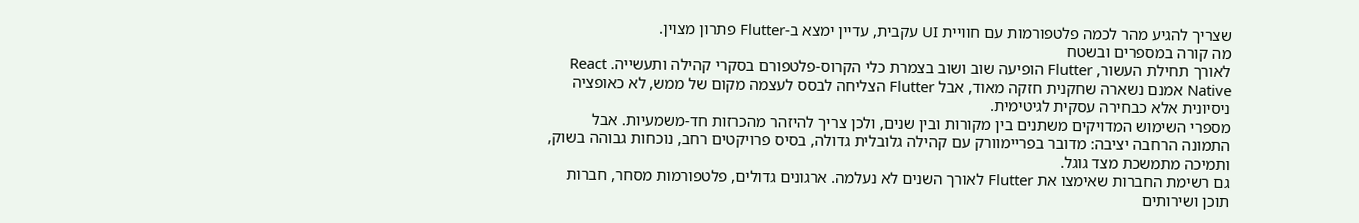שצריך להגיע מהר לכמה פלטפורמות עם חוויית UI עקבית, עדיין ימצא ב-Flutter פתרון מצוין.
מה קורה במספרים ובשטח
לאורך תחילת העשור, Flutter הופיעה שוב ושוב בצמרת כלי הקרוס-פלטפורם בסקרי קהילה ותעשייה. React Native אמנם נשארה שחקנית חזקה מאוד, אבל Flutter הצליחה לבסס לעצמה מקום של ממש, לא כאופציה ניסיונית אלא כבחירה עסקית לגיטימית.
מספרי השימוש המדויקים משתנים בין מקורות ובין שנים, ולכן צריך להיזהר מהכרזות חד-משמעיות. אבל התמונה הרחבה יציבה: מדובר בפריימוורק עם קהילה גלובלית גדולה, בסיס פרויקטים רחב, נוכחות גבוהה בשוק, ותמיכה מתמשכת מצד גוגל.
גם רשימת החברות שאימצו את Flutter לאורך השנים לא נעלמה. ארגונים גדולים, פלטפורמות מסחר, חברות תוכן ושירותים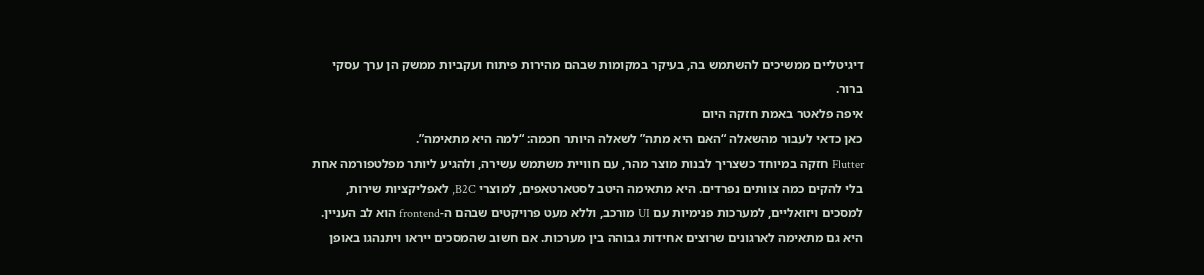דיגיטליים ממשיכים להשתמש בה, בעיקר במקומות שבהם מהירות פיתוח ועקביות ממשק הן ערך עסקי ברור.
איפה פלאטר באמת חזקה היום
כאן כדאי לעבור מהשאלה “האם היא מתה” לשאלה היותר חכמה: “למה היא מתאימה”.
Flutter חזקה במיוחד כשצריך לבנות מוצר מהר, עם חוויית משתמש עשירה, ולהגיע ליותר מפלטפורמה אחת בלי להקים כמה צוותים נפרדים. היא מתאימה היטב לסטארטאפים, למוצרי B2C, לאפליקציות שירות, למסכים ויזואליים, למערכות פנימיות עם UI מורכב, וללא מעט פרויקטים שבהם ה-frontend הוא לב העניין.
היא גם מתאימה לארגונים שרוצים אחידות גבוהה בין מערכות. אם חשוב שהמסכים ייראו ויתנהגו באופן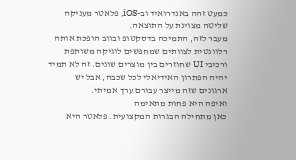כמעט זהה באנדרואיד וב-iOS, פלאטר מעניקה שליטה מצוינת על התוצאה.
מעבר לזה, התמיכה בדסקטופ ובווב הופכת אותה רלוונטית לצוותים שמחפשים לוגיקה משותפת ורכיבי UI שחוזרים בין מוצרים שונים. זה לא תמיד יהיה הפתרון האידיאלי לכל שכבה, אבל יש ארגונים שזה מייצר עבורם ערך אמיתי.
ואיפה היא פחות מתאימה
כאן מתחילה הבגרות המקצועית. פלאטר היא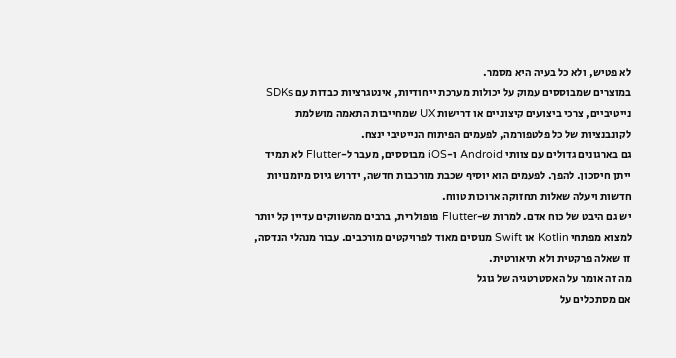לא פטיש, ולא כל בעיה היא מסמר.
במוצרים שמבוססים עמוק על יכולות מערכת ייחודיות, אינטגרציות כבדות עם SDKs נייטיביים, צרכי ביצועים קיצוניים או דרישות UX שמחייבות התאמה מושלמת לקונבנציות של כל פלטפורמה, לפעמים הפיתוח הנייטיבי ינצח.
גם בארגונים גדולים עם צוותי Android ו-iOS מבוססים, מעבר ל-Flutter לא תמיד ייתן חיסכון. להפך. לפעמים הוא יוסיף שכבת מורכבות חדשה, ידרוש גיוס מיומנויות חדשות ויעלה שאלות תחזוקה ארוכות טווח.
יש גם היבט של כוח אדם. למרות ש-Flutter פופולרית, ברבים מהשווקים עדיין קל יותר למצוא מפתחי Kotlin או Swift מנוסים מאוד לפרויקטים מורכבים. עבור מנהלי הנדסה, זו שאלה פרקטית ולא תיאורטית.
מה זה אומר על האסטרטגיה של גוגל
אם מסתכלים על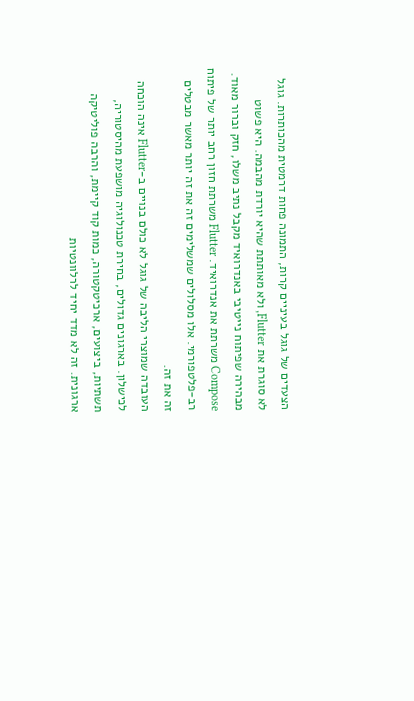הצעדים של גוגל בעיניים קרות, התמונה פחות דרמטית מהכותרות. גוגל לא סוגרת את Flutter, ולא מאותתת שהיא יורדת מהבמה. היא פשוט מבהירה שפיתוח נייטיבי באנדרואיד מקבל נתיב משלו, חזק וברור מאוד.
Compose משרתת את אנדרואיד. Flutter משרתת חזון רחב יותר של פיתוח רב-פלטפורמי. אלו מסלולים שמשלימים זה את זה יותר מאשר מבטלים זה את זה.
העובדה שמוצרי הליבה של גוגל לא כולם בנויים ב-Flutter אינה הוכחה לכישלון. בארגונים גדולים, בחירת טכנולוגיה מושפעת מהיסטוריה, תשתיות, ביצועים, ארכיטקטורה, כמות קוד קיימת, והרבה פוליטיקה ארגונית. זה לא מדד יחיד לרלוונטיות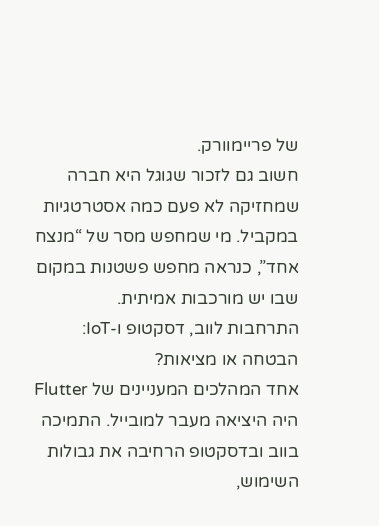של פריימוורק.
חשוב גם לזכור שגוגל היא חברה שמחזיקה לא פעם כמה אסטרטגיות במקביל. מי שמחפש מסר של “מנצח אחד”, כנראה מחפש פשטנות במקום שבו יש מורכבות אמיתית.
התרחבות לווב, דסקטופ ו-IoT: הבטחה או מציאות?
אחד המהלכים המעניינים של Flutter היה היציאה מעבר למובייל. התמיכה בווב ובדסקטופ הרחיבה את גבולות השימוש,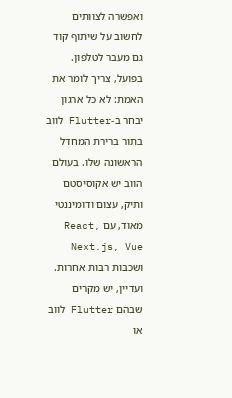ואפשרה לצוותים לחשוב על שיתוף קוד גם מעבר לטלפון.
בפועל, צריך לומר את האמת: לא כל ארגון יבחר ב-Flutter לווב בתור ברירת המחדל הראשונה שלו. בעולם הווב יש אקוסיסטם ותיק, עצום ודומיננטי מאוד, עם React, Next.js, Vue ושכבות רבות אחרות.
ועדיין, יש מקרים שבהם Flutter לווב או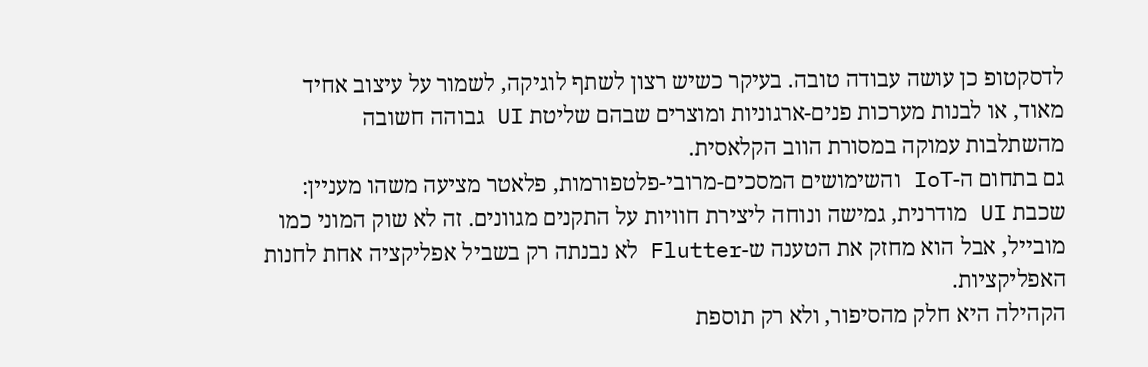לדסקטופ כן עושה עבודה טובה. בעיקר כשיש רצון לשתף לוגיקה, לשמור על עיצוב אחיד מאוד, או לבנות מערכות פנים-ארגוניות ומוצרים שבהם שליטת UI גבוהה חשובה מהשתלבות עמוקה במסורת הווב הקלאסית.
גם בתחום ה-IoT והשימושים המסכים-מרובי-פלטפורמות, פלאטר מציעה משהו מעניין: שכבת UI מודרנית, גמישה ונוחה ליצירת חוויות על התקנים מגוונים. זה לא שוק המוני כמו מובייל, אבל הוא מחזק את הטענה ש-Flutter לא נבנתה רק בשביל אפליקציה אחת לחנות האפליקציות.
הקהילה היא חלק מהסיפור, ולא רק תוספת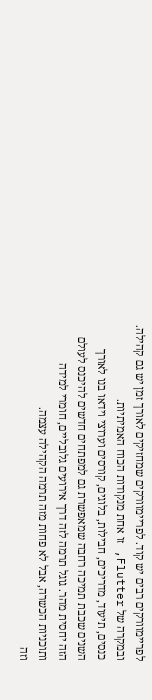לפריימוורקים רבים יש קוד. לפריימוורקים שמחזיקים לאורך זמן יש גם קהילה. ובמקרה של Flutter, זו אחת מנקודות הכוח האמיתיות.
כנסים, תיעוד, מדריכים, חבילות, בלוגים, קורסים וערוצי וידאו בנו לאורך השנים שכבת תמיכה רחבה שמאפשרת גם למפתחים חדשים להיכנס לעולם הזה יחסית מהר. גוגל תרמה לזה דרך אירועים גלובליים, חומרי למידה ותוכניות הכשרה, אבל לא פחות מזה תרמה הקהילה עצמה.
וזה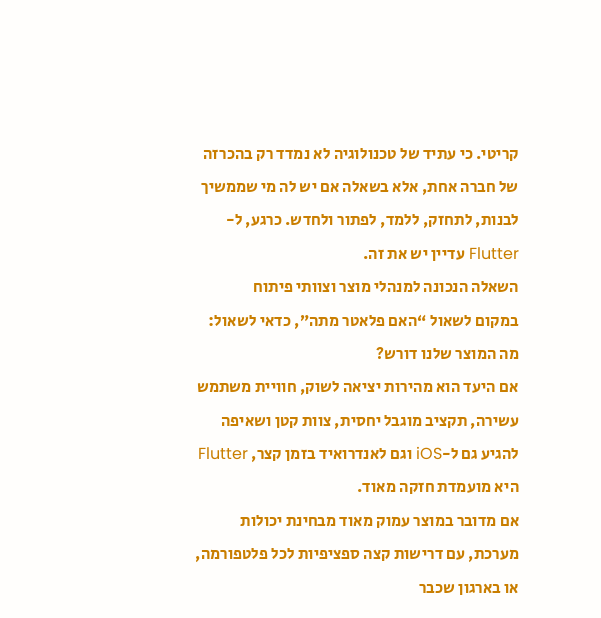קריטי. כי עתיד של טכנולוגיה לא נמדד רק בהכרזה של חברה אחת, אלא בשאלה אם יש לה מי שממשיך לבנות, לתחזק, ללמד, לפתור ולחדש. כרגע, ל-Flutter עדיין יש את זה.
השאלה הנכונה למנהלי מוצר וצוותי פיתוח
במקום לשאול “האם פלאטר מתה”, כדאי לשאול: מה המוצר שלנו דורש?
אם היעד הוא מהירות יציאה לשוק, חוויית משתמש עשירה, תקציב מוגבל יחסית, צוות קטן ושאיפה להגיע גם ל-iOS וגם לאנדרואיד בזמן קצר, Flutter היא מועמדת חזקה מאוד.
אם מדובר במוצר עמוק מאוד מבחינת יכולות מערכת, עם דרישות קצה ספציפיות לכל פלטפורמה, או בארגון שכבר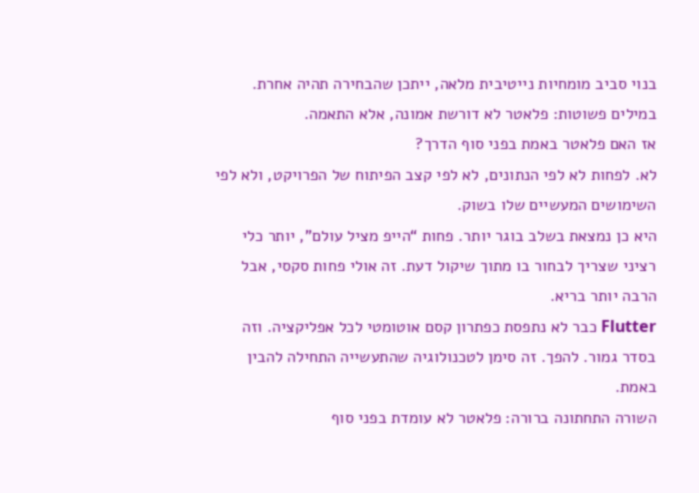בנוי סביב מומחיות נייטיבית מלאה, ייתכן שהבחירה תהיה אחרת.
במילים פשוטות: פלאטר לא דורשת אמונה, אלא התאמה.
אז האם פלאטר באמת בפני סוף הדרך?
לא. לפחות לא לפי הנתונים, לא לפי קצב הפיתוח של הפרויקט, ולא לפי השימושים המעשיים שלו בשוק.
היא כן נמצאת בשלב בוגר יותר. פחות “הייפ מציל עולם”, יותר כלי רציני שצריך לבחור בו מתוך שיקול דעת. זה אולי פחות סקסי, אבל הרבה יותר בריא.
Flutter כבר לא נתפסת כפתרון קסם אוטומטי לכל אפליקציה. וזה בסדר גמור. להפך. זה סימן לטכנולוגיה שהתעשייה התחילה להבין באמת.
השורה התחתונה ברורה: פלאטר לא עומדת בפני סוף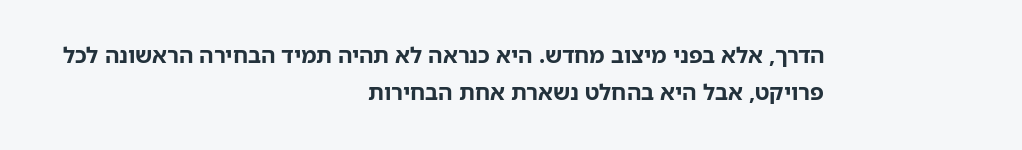הדרך, אלא בפני מיצוב מחדש. היא כנראה לא תהיה תמיד הבחירה הראשונה לכל פרויקט, אבל היא בהחלט נשארת אחת הבחירות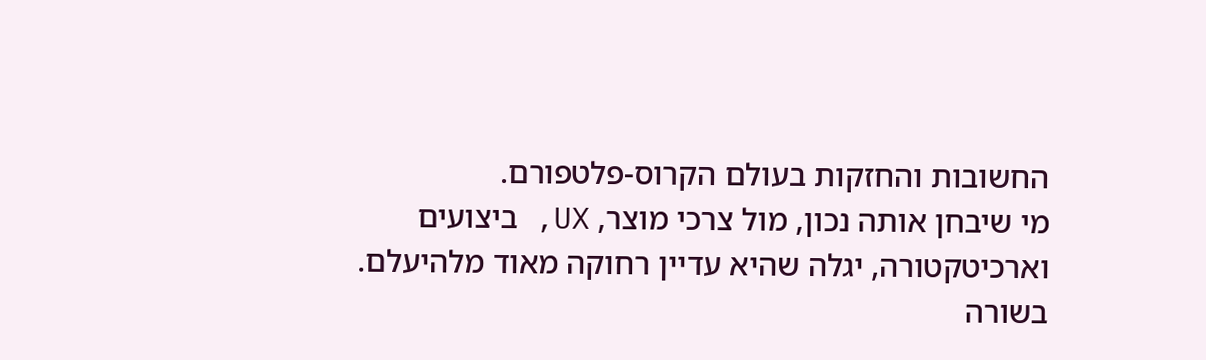החשובות והחזקות בעולם הקרוס-פלטפורם.
מי שיבחן אותה נכון, מול צרכי מוצר, UX, ביצועים וארכיטקטורה, יגלה שהיא עדיין רחוקה מאוד מלהיעלם.
בשורה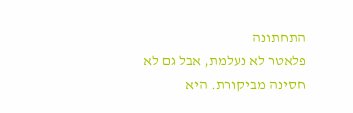התחתונה
פלאטר לא נעלמת, אבל גם לא חסינה מביקורת. היא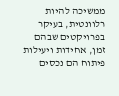ממשיכה להיות רלוונטית, בעיקר בפרויקטים שבהם זמן, אחידות ויעילות פיתוח הם נכסים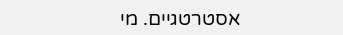אסטרטגיים. מי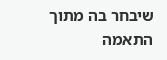שיבחר בה מתוך התאמה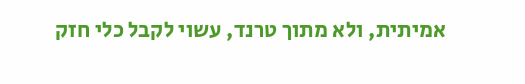אמיתית, ולא מתוך טרנד, עשוי לקבל כלי חזק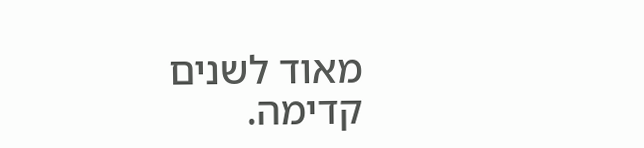מאוד לשנים קדימה.